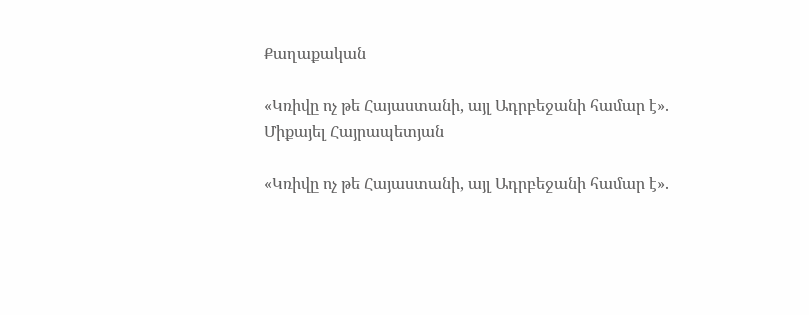Քաղաքական

«Կռիվը ոչ թե Հայաստանի, այլ Ադրբեջանի համար է». Միքայել Հայրապետյան

«Կռիվը ոչ թե Հայաստանի, այլ Ադրբեջանի համար է».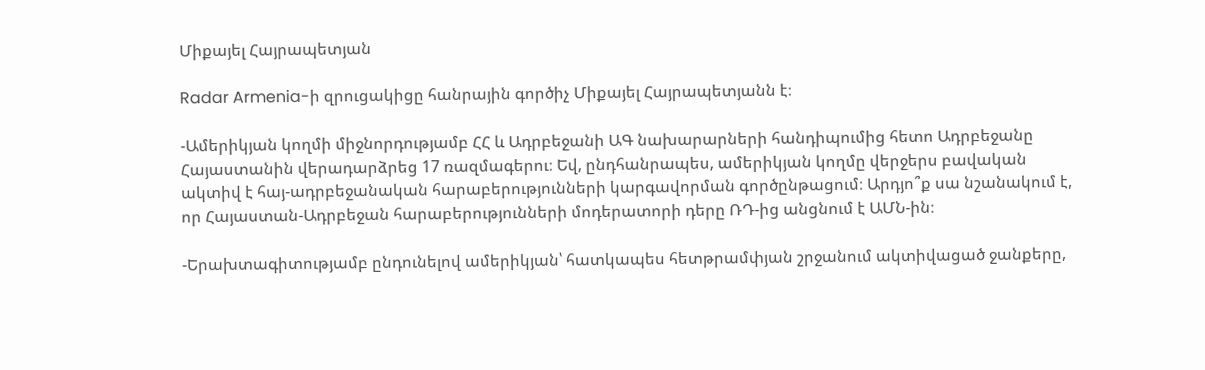Միքայել Հայրապետյան

Radar Armenia-ի զրուցակիցը հանրային գործիչ Միքայել Հայրապետյանն է։

-Ամերիկյան կողմի միջնորդությամբ ՀՀ և Ադրբեջանի ԱԳ նախարարների հանդիպումից հետո Ադրբեջանը Հայաստանին վերադարձրեց 17 ռազմագերու։ Եվ, ընդհանրապես, ամերիկյան կողմը վերջերս բավական ակտիվ է հայ-ադրբեջանական հարաբերությունների կարգավորման գործընթացում։ Արդյո՞ք սա նշանակում է, որ Հայաստան-Ադրբեջան հարաբերությունների մոդերատորի դերը ՌԴ-ից անցնում է ԱՄՆ-ին։

-Երախտագիտությամբ ընդունելով ամերիկյան՝ հատկապես հետթրամփյան շրջանում ակտիվացած ջանքերը,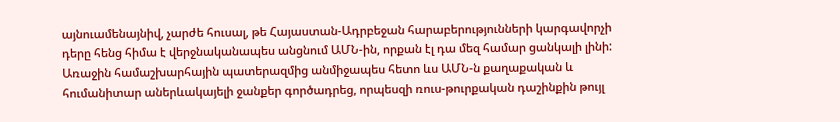այնուամենայնիվ, չարժե հուսալ, թե Հայաստան-Ադրբեջան հարաբերությունների կարգավորչի դերը հենց հիմա է վերջնականապես անցնում ԱՄՆ-ին, որքան էլ դա մեզ համար ցանկալի լինի: Առաջին համաշխարհային պատերազմից անմիջապես հետո ևս ԱՄՆ-ն քաղաքական և հումանիտար աներևակայելի ջանքեր գործադրեց, որպեսզի ռուս-թուրքական դաշինքին թույլ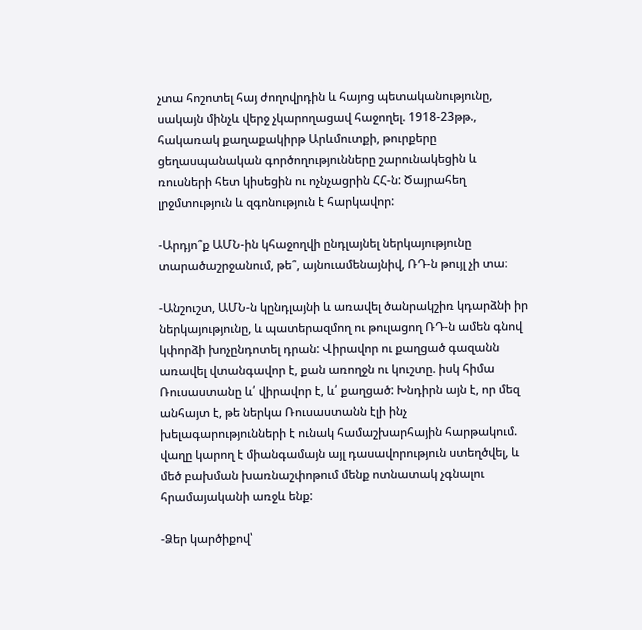չտա հոշոտել հայ ժողովրդին և հայոց պետականությունը, սակայն մինչև վերջ չկարողացավ հաջողել. 1918-23թթ., հակառակ քաղաքակիրթ Արևմուտքի, թուրքերը ցեղասպանական գործողությունները շարունակեցին և ռուսների հետ կիսեցին ու ոչնչացրին ՀՀ-ն: Ծայրահեղ լրջմտություն և զգոնություն է հարկավոր:

-Արդյո՞ք ԱՄՆ-ին կհաջողվի ընդլայնել ներկայությունը տարածաշրջանում, թե՞, այնուամենայնիվ, ՌԴ-ն թույլ չի տա։

-Անշուշտ, ԱՄՆ-ն կընդլայնի և առավել ծանրակշիռ կդարձնի իր ներկայությունը, և պատերազմող ու թուլացող ՌԴ-ն ամեն գնով կփորձի խոչընդոտել դրան: Վիրավոր ու քաղցած գազանն առավել վտանգավոր է, քան առողջն ու կուշտը. իսկ հիմա Ռուսաստանը և՛ վիրավոր է, և՛ քաղցած: Խնդիրն այն է, որ մեզ անհայտ է, թե ներկա Ռուսաստանն էլի ինչ խելագարությունների է ունակ համաշխարհային հարթակում. վաղը կարող է միանգամայն այլ դասավորություն ստեղծվել, և մեծ բախման խառնաշփոթում մենք ոտնատակ չգնալու հրամայականի առջև ենք:

-Ձեր կարծիքով՝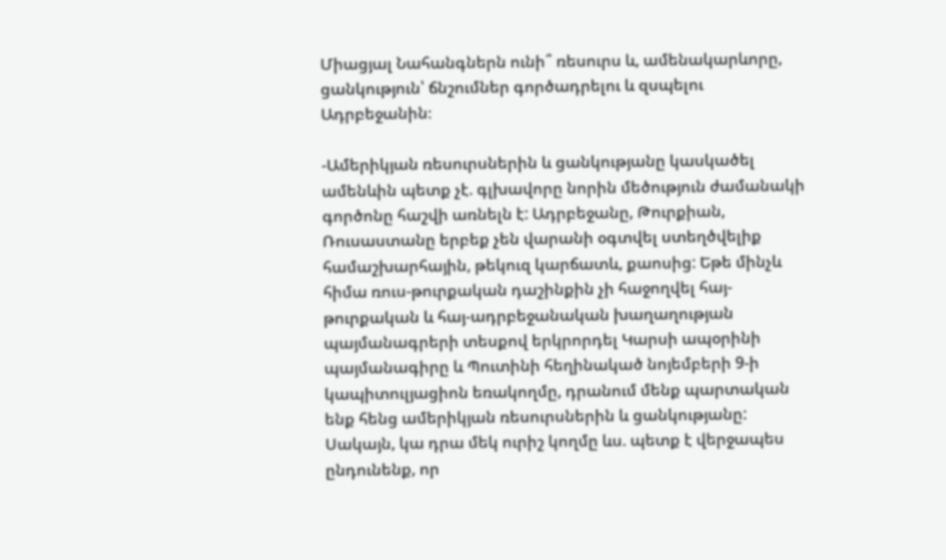Միացյալ Նահանգներն ունի՞ ռեսուրս և, ամենակարևորը, ցանկություն՝ ճնշումներ գործադրելու և զսպելու Ադրբեջանին։

-Ամերիկյան ռեսուրսներին և ցանկությանը կասկածել ամենևին պետք չէ. գլխավորը նորին մեծություն ժամանակի գործոնը հաշվի առնելն է: Ադրբեջանը, Թուրքիան, Ռուսաստանը երբեք չեն վարանի օգտվել ստեղծվելիք համաշխարհային, թեկուզ կարճատև, քաոսից: Եթե մինչև հիմա ռուս-թուրքական դաշինքին չի հաջողվել հայ-թուրքական և հայ-ադրբեջանական խաղաղության պայմանագրերի տեսքով երկրորդել Կարսի ապօրինի պայմանագիրը և Պուտինի հեղինակած նոյեմբերի 9-ի կապիտուլյացիոն եռակողմը, դրանում մենք պարտական ենք հենց ամերիկյան ռեսուրսներին և ցանկությանը: Սակայն, կա դրա մեկ ուրիշ կողմը ևս. պետք է վերջապես ընդունենք, որ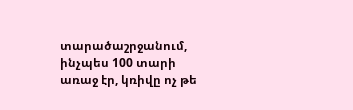տարածաշրջանում, ինչպես 100 տարի առաջ էր, կռիվը ոչ թե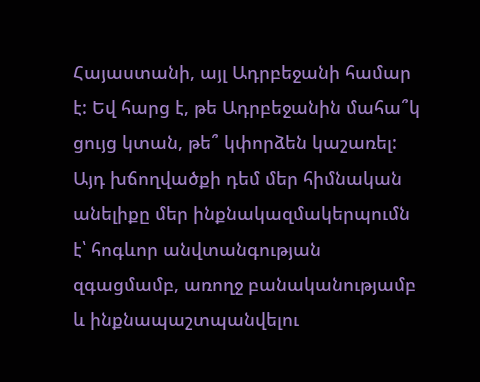Հայաստանի, այլ Ադրբեջանի համար է: Եվ հարց է, թե Ադրբեջանին մահա՞կ ցույց կտան, թե՞ կփորձեն կաշառել: Այդ խճողվածքի դեմ մեր հիմնական անելիքը մեր ինքնակազմակերպումն է՝ հոգևոր անվտանգության զգացմամբ, առողջ բանականությամբ և ինքնապաշտպանվելու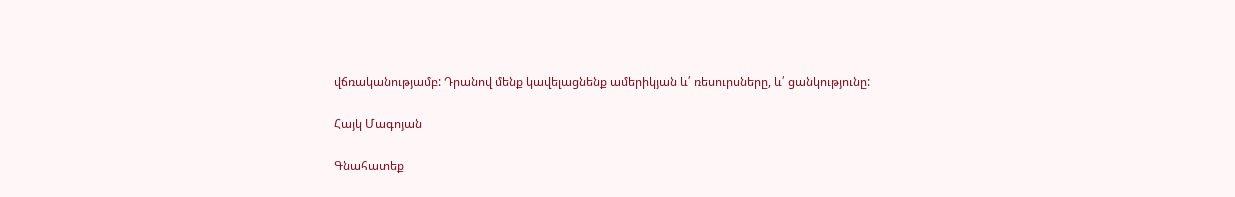վճռականությամբ: Դրանով մենք կավելացնենք ամերիկյան և՛ ռեսուրսները, և՛ ցանկությունը:

Հայկ Մագոյան

Գնահատեք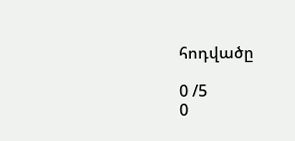հոդվածը

0 /5
0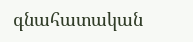գնահատական